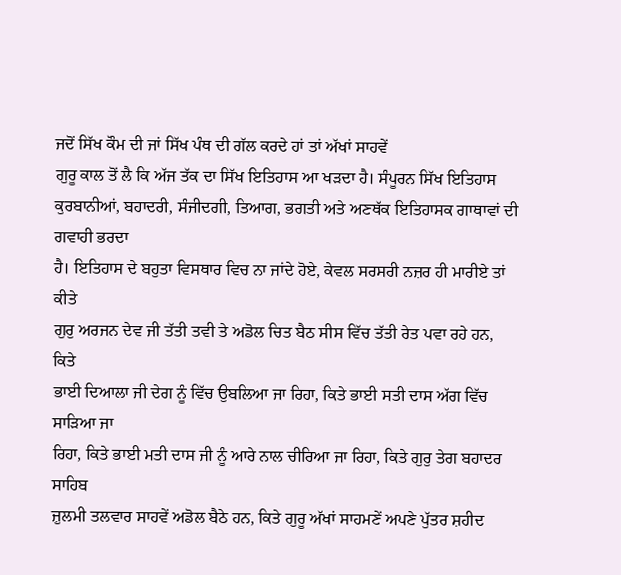ਜਦੋਂ ਸਿੱਖ ਕੌਮ ਦੀ ਜਾਂ ਸਿੱਖ ਪੰਥ ਦੀ ਗੱਲ ਕਰਦੇ ਹਾਂ ਤਾਂ ਅੱਖਾਂ ਸਾਹਵੇਂ
ਗੁਰੂ ਕਾਲ ਤੋਂ ਲੈ ਕਿ ਅੱਜ ਤੱਕ ਦਾ ਸਿੱਖ ਇਤਿਹਾਸ ਆ ਖੜਦਾ ਹੈ। ਸੰਪੂਰਨ ਸਿੱਖ ਇਤਿਹਾਸ
ਕੁਰਬਾਨੀਆਂ, ਬਹਾਦਰੀ, ਸੰਜੀਦਗੀ, ਤਿਆਗ, ਭਗਤੀ ਅਤੇ ਅਣਥੱਕ ਇਤਿਹਾਸਕ ਗਾਥਾਵਾਂ ਦੀ ਗਵਾਹੀ ਭਰਦਾ
ਹੈ। ਇਤਿਹਾਸ ਦੇ ਬਹੁਤਾ ਵਿਸਥਾਰ ਵਿਚ ਨਾ ਜਾਂਦੇ ਹੋਏ, ਕੇਵਲ ਸਰਸਰੀ ਨਜ਼ਰ ਹੀ ਮਾਰੀਏ ਤਾਂ ਕੀਤੇ
ਗੁਰੁ ਅਰਜਨ ਦੇਵ ਜੀ ਤੱਤੀ ਤਵੀ ਤੇ ਅਡੋਲ ਚਿਤ ਬੈਠ ਸੀਸ ਵਿੱਚ ਤੱਤੀ ਰੇਤ ਪਵਾ ਰਹੇ ਹਨ, ਕਿਤੇ
ਭਾਈ ਦਿਆਲਾ ਜੀ ਦੇਗ ਨੂੰ ਵਿੱਚ ਉਬਲਿਆ ਜਾ ਰਿਹਾ, ਕਿਤੇ ਭਾਈ ਸਤੀ ਦਾਸ ਅੱਗ ਵਿੱਚ ਸਾੜਿਆ ਜਾ
ਰਿਹਾ, ਕਿਤੇ ਭਾਈ ਮਤੀ ਦਾਸ ਜੀ ਨੂੰ ਆਰੇ ਨਾਲ ਚੀਰਿਆ ਜਾ ਰਿਹਾ, ਕਿਤੇ ਗੁਰੁ ਤੇਗ ਬਹਾਦਰ ਸਾਹਿਬ
ਜ਼ੁਲਮੀ ਤਲਵਾਰ ਸਾਹਵੇਂ ਅਡੋਲ ਬੈਠੇ ਹਨ, ਕਿਤੇ ਗੁਰੂ ਅੱਖਾਂ ਸਾਹਮਣੇਂ ਅਪਣੇ ਪੁੱਤਰ ਸ਼ਹੀਦ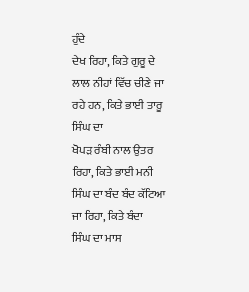ਹੁੰਦੇ
ਦੇਖ ਰਿਹਾ, ਕਿਤੇ ਗੁਰੂ ਦੇ ਲਾਲ ਨੀਹਾਂ ਵਿੱਚ ਚੀਣੇ ਜਾ ਰਹੇ ਹਨ, ਕਿਤੇ ਭਾਈ ਤਾਰੂ ਸਿੰਘ ਦਾ
ਖੋਪੜ ਰੰਬੀ ਨਾਲ ਉਤਰ ਰਿਹਾ, ਕਿਤੇ ਭਾਈ ਮਨੀ ਸਿੰਘ ਦਾ ਬੰਦ ਬੰਦ ਕੱਟਿਆ ਜਾ ਰਿਹਾ, ਕਿਤੇ ਬੰਦਾ
ਸਿੰਘ ਦਾ ਮਾਸ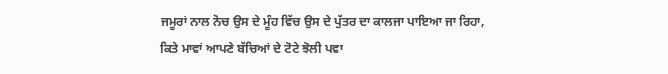ਜਮੂਰਾਂ ਨਾਲ ਨੋਚ ਉਸ ਦੇ ਮੂੰਹ ਵਿੱਚ ਉਸ ਦੇ ਪੁੱਤਰ ਦਾ ਕਾਲਜਾ ਪਾਇਆ ਜਾ ਰਿਹਾ,
ਕਿਤੇ ਮਾਵਾਂ ਆਪਣੇ ਬੱਚਿਆਂ ਦੇ ਟੋਟੇ ਝੋਲੀ ਪਵਾ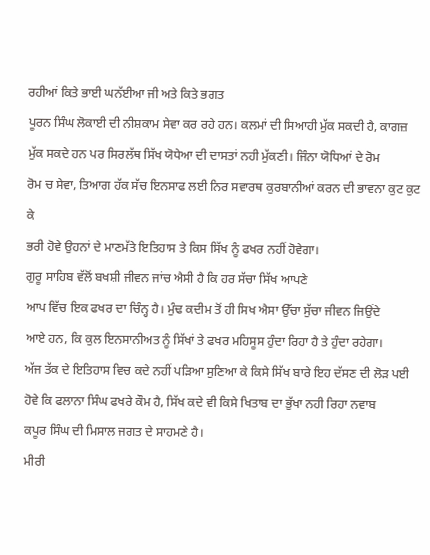ਰਹੀਆਂ ਕਿਤੇ ਭਾਈ ਘਨੱਈਆ ਜੀ ਅਤੇ ਕਿਤੇ ਭਗਤ
ਪੂਰਨ ਸਿੰਘ ਲੋਕਾਈ ਦੀ ਨੀਸ਼ਕਾਮ ਸੇਵਾ ਕਰ ਰਹੇ ਹਨ। ਕਲਮਾਂ ਦੀ ਸਿਆਹੀ ਮੁੱਕ ਸਕਦੀ ਹੈ, ਕਾਗਜ਼
ਮੁੱਕ ਸਕਦੇ ਹਨ ਪਰ ਸਿਰਲੱਥ ਸਿੱਖ ਯੋਧੇਆ ਦੀ ਦਾਸਤਾਂ ਨਹੀ ਮੁੱਕਣੀ। ਜਿੰਨਾ ਯੋਧਿਆਂ ਦੇ ਰੋਮ
ਰੋਮ ਚ ਸੇਵਾ, ਤਿਆਗ ਹੱਕ ਸੱਚ ਇਨਸਾਫ ਲਈ ਨਿਰ ਸਵਾਰਥ ਕੁਰਬਾਨੀਆਂ ਕਰਨ ਦੀ ਭਾਵਨਾ ਕੁਟ ਕੁਟ ਕੇ
ਭਰੀ ਹੋਵੇ ਉਹਨਾਂ ਦੇ ਮਾਣਮੱਤੇ ਇਤਿਹਾਸ ਤੇ ਕਿਸ ਸਿੱਖ ਨੂੰ ਫਖਰ ਨਹੀਂ ਹੋਵੇਗਾ।
ਗੁਰੂ ਸਾਹਿਬ ਵੱਲੋਂ ਬਖਸ਼ੀ ਜੀਵਨ ਜਾਂਚ ਐਸੀ ਹੈ ਕਿ ਹਰ ਸੱਚਾ ਸਿੱਖ ਆਪਣੇ
ਆਪ ਵਿੱਚ ਇਕ ਫਖਰ ਦਾ ਚਿੰਨ੍ਹ ਹੈ। ਮੁੰਢ ਕਦੀਮ ਤੋਂ ਹੀ ਸਿਖ ਐਸਾ ਉੱਚਾ ਸੁੱਚਾ ਜੀਵਨ ਜਿਉਂਦੇ
ਆਏ ਹਨ, ਕਿ ਕੁਲ ਇਨਸਾਨੀਅਤ ਨੂੰ ਸਿੱਖਾਂ ਤੇ ਫਖਰ ਮਹਿਸੂਸ ਹੁੰਦਾ ਰਿਹਾ ਹੈ ਤੇ ਹੁੰਦਾ ਰਹੇਗਾ।
ਅੱਜ ਤੱਕ ਦੇ ਇਤਿਹਾਸ ਵਿਚ ਕਦੇ ਨਹੀਂ ਪੜਿਆ ਸੁਣਿਆ ਕੇ ਕਿਸੇ ਸਿੱਖ ਬਾਰੇ ਇਹ ਦੱਸਣ ਦੀ ਲੋੜ ਪਈ
ਹੋਵੇ ਕਿ ਫਲਾਨਾ ਸਿੰਘ ਫਖਰੇ ਕੌਮ ਹੈ, ਸਿੱਖ ਕਦੇ ਵੀ ਕਿਸੇ ਖਿਤਾਬ ਦਾ ਭੁੱਖਾ ਨਹੀ ਰਿਹਾ ਨਵਾਬ
ਕਪੂਰ ਸਿੰਘ ਦੀ ਮਿਸਾਲ ਜਗਤ ਦੇ ਸਾਹਮਣੇ ਹੈ।
ਮੀਰੀ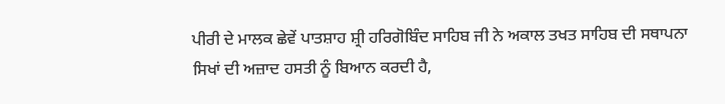ਪੀਰੀ ਦੇ ਮਾਲਕ ਛੇਵੇਂ ਪਾਤਸ਼ਾਹ ਸ਼੍ਰੀ ਹਰਿਗੋਬਿੰਦ ਸਾਹਿਬ ਜੀ ਨੇ ਅਕਾਲ ਤਖਤ ਸਾਹਿਬ ਦੀ ਸਥਾਪਨਾ
ਸਿਖਾਂ ਦੀ ਅਜ਼ਾਦ ਹਸਤੀ ਨੂੰ ਬਿਆਨ ਕਰਦੀ ਹੈ,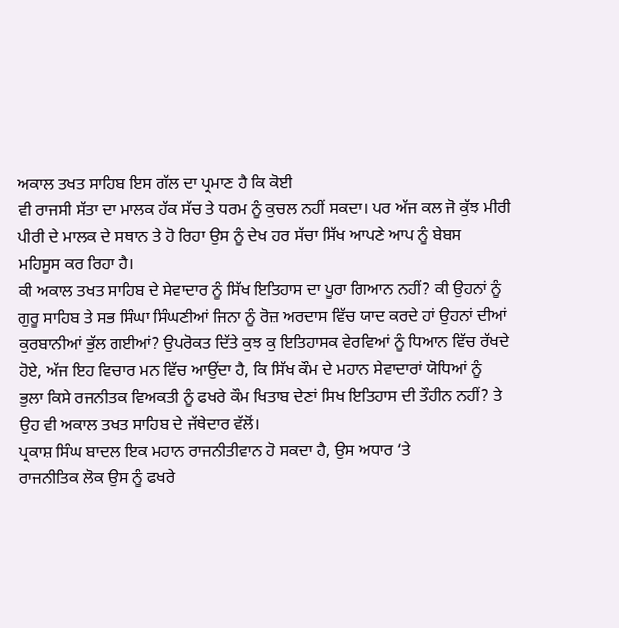ਅਕਾਲ ਤਖਤ ਸਾਹਿਬ ਇਸ ਗੱਲ ਦਾ ਪ੍ਰਮਾਣ ਹੈ ਕਿ ਕੋਈ
ਵੀ ਰਾਜਸੀ ਸੱਤਾ ਦਾ ਮਾਲਕ ਹੱਕ ਸੱਚ ਤੇ ਧਰਮ ਨੂੰ ਕੁਚਲ ਨਹੀਂ ਸਕਦਾ। ਪਰ ਅੱਜ ਕਲ ਜੋ ਕੁੱਝ ਮੀਰੀ
ਪੀਰੀ ਦੇ ਮਾਲਕ ਦੇ ਸਥਾਨ ਤੇ ਹੋ ਰਿਹਾ ਉਸ ਨੂੰ ਦੇਖ ਹਰ ਸੱਚਾ ਸਿੱਖ ਆਪਣੇ ਆਪ ਨੂੰ ਬੇਬਸ
ਮਹਿਸੂਸ ਕਰ ਰਿਹਾ ਹੈ।
ਕੀ ਅਕਾਲ ਤਖਤ ਸਾਹਿਬ ਦੇ ਸੇਵਾਦਾਰ ਨੂੰ ਸਿੱਖ ਇਤਿਹਾਸ ਦਾ ਪੂਰਾ ਗਿਆਨ ਨਹੀਂ? ਕੀ ਉਹਨਾਂ ਨੂੰ
ਗੁਰੂ ਸਾਹਿਬ ਤੇ ਸਭ ਸਿੰਘਾ ਸਿੰਘਣੀਆਂ ਜਿਨਾ ਨੂੰ ਰੋਜ਼ ਅਰਦਾਸ ਵਿੱਚ ਯਾਦ ਕਰਦੇ ਹਾਂ ਉਹਨਾਂ ਦੀਆਂ
ਕੁਰਬਾਨੀਆਂ ਭੁੱਲ ਗਈਆਂ? ਉਪਰੋਕਤ ਦਿੱਤੇ ਕੁਝ ਕੁ ਇਤਿਹਾਸਕ ਵੇਰਵਿਆਂ ਨੂੰ ਧਿਆਨ ਵਿੱਚ ਰੱਖਦੇ
ਹੋਏ, ਅੱਜ ਇਹ ਵਿਚਾਰ ਮਨ ਵਿੱਚ ਆਉਂਦਾ ਹੈ, ਕਿ ਸਿੱਖ ਕੌਮ ਦੇ ਮਹਾਨ ਸੇਵਾਦਾਰਾਂ ਯੋਧਿਆਂ ਨੂੰ
ਭੁਲਾ ਕਿਸੇ ਰਜਨੀਤਕ ਵਿਅਕਤੀ ਨੂੰ ਫਖਰੇ ਕੌਮ ਖਿਤਾਬ ਦੇਣਾਂ ਸਿਖ ਇਤਿਹਾਸ ਦੀ ਤੌਹੀਨ ਨਹੀਂ? ਤੇ
ਉਹ ਵੀ ਅਕਾਲ ਤਖਤ ਸਾਹਿਬ ਦੇ ਜੱਥੇਦਾਰ ਵੱਲੋਂ।
ਪ੍ਰਕਾਸ਼ ਸਿੰਘ ਬਾਦਲ ਇਕ ਮਹਾਨ ਰਾਜਨੀਤੀਵਾਨ ਹੋ ਸਕਦਾ ਹੈ, ਉਸ ਅਧਾਰ ‘ਤੇ
ਰਾਜਨੀਤਿਕ ਲੋਕ ਉਸ ਨੂੰ ਫਖਰੇ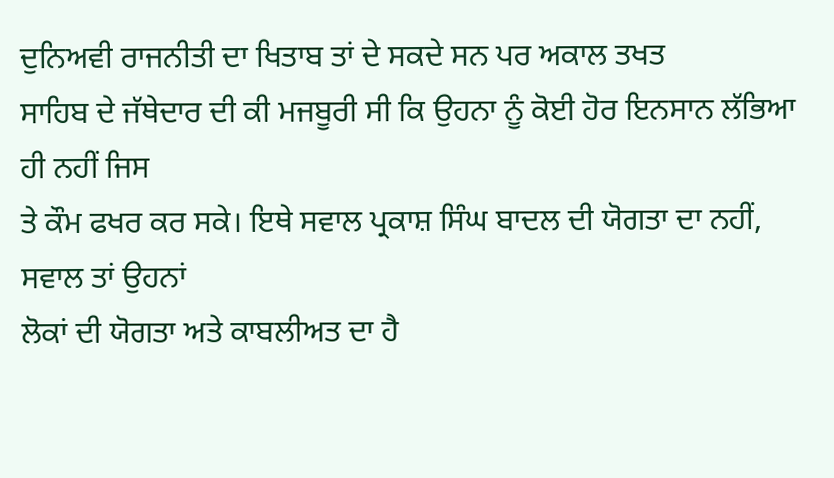ਦੁਨਿਅਵੀ ਰਾਜਨੀਤੀ ਦਾ ਖਿਤਾਬ ਤਾਂ ਦੇ ਸਕਦੇ ਸਨ ਪਰ ਅਕਾਲ ਤਖਤ
ਸਾਹਿਬ ਦੇ ਜੱਥੇਦਾਰ ਦੀ ਕੀ ਮਜਬੂਰੀ ਸੀ ਕਿ ਉਹਨਾ ਨੂੰ ਕੋਈ ਹੋਰ ਇਨਸਾਨ ਲੱਭਿਆ ਹੀ ਨਹੀਂ ਜਿਸ
ਤੇ ਕੌਮ ਫਖਰ ਕਰ ਸਕੇ। ਇਥੇ ਸਵਾਲ ਪ੍ਰਕਾਸ਼ ਸਿੰਘ ਬਾਦਲ ਦੀ ਯੋਗਤਾ ਦਾ ਨਹੀਂ, ਸਵਾਲ ਤਾਂ ਉਹਨਾਂ
ਲੋਕਾਂ ਦੀ ਯੋਗਤਾ ਅਤੇ ਕਾਬਲੀਅਤ ਦਾ ਹੈ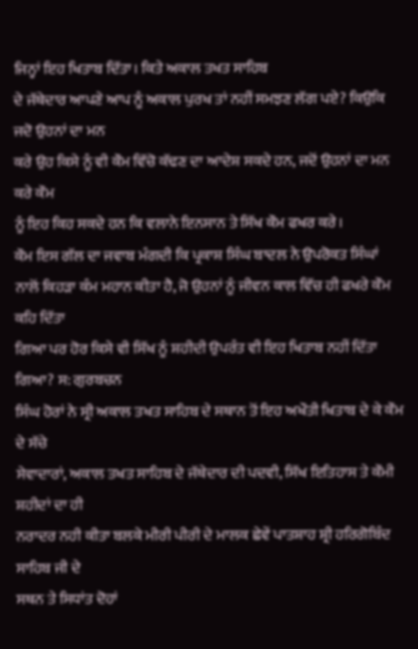ਜਿਨ੍ਹਾਂ ਇਹ ਖਿਤਾਬ ਦਿੱਤਾ। ਕਿਤੇ ਅਕਾਲ ਤਖਤ ਸਾਹਿਬ
ਦੇ ਜੱਥੇਦਾਰ ਆਪਣੇ ਆਪ ਨੂੰ ਅਕਾਲ ਪੁਰਖ ਤਾਂ ਨਹੀਂ ਸਮਝਣ ਲੱਗ ਪਏ? ਕਿਉਕਿ ਜਦੋ ਉਹਨਾਂ ਦਾ ਮਨ
ਕਰੇ ਉਹ ਕਿਸੇ ਨੂੰ ਵੀ ਕੌਮ ਵਿੱਚੋ ਕੱਢਣ ਦਾ ਆਦੇਸ਼ ਸਕਦੇ ਹਨ, ਜਦੋਂ ਉਹਨਾਂ ਦਾ ਮਨ ਕਰੇ ਕੌਮ
ਨੂੰ ਇਹ ਕਿਹ ਸਕਦੇ ਹਨ ਕਿ ਵਲਾਨੇ ਇਨਸਾਨ ਤੇ ਸਿੱਖ ਕੌਮ ਫਖਰ ਕਰੇ।
ਕੌਮ ਇਸ ਗੱਲ ਦਾ ਜਵਾਬ ਮੰਗਦੀ ਕਿ ਪ੍ਰਕਾਸ਼ ਸਿੰਘ ਬਾਦਲ ਨੇ ਉਪਰੋਕਤ ਸਿੰਘਾਂ
ਨਾਲੋਂ ਕਿਹੜਾ ਕੰਮ ਮਹਾਨ ਕੀਤਾ ਹੈ, ਜੋ ਉਹਨਾਂ ਨੂੰ ਜੀਵਨ ਕਾਲ ਵਿੱਚ ਹੀ ਫਖਰੇ ਕੌਮ ਕਹਿ ਦਿੱਤਾ
ਗਿਆ ਪਰ ਹੋਰ ਕਿਸੇ ਵੀ ਸਿੱਖ ਨੂੰ ਸ਼ਹੀਦੀ ਉਪਰੰਤ ਵੀ ਇਹ ਖਿਤਾਬ ਨਹੀਂ ਦਿੱਤਾ ਗਿਆ? ਸ: ਗੁਰਬਚਨ
ਸਿੰਘ ਹੋਰਾਂ ਨੇ ਸ੍ਰੀ ਅਕਾਲ ਤਖਤ ਸਾਹਿਬ ਦੇ ਸਥਾਨ ਤੋਂ ਇਹ ਅਖੌਤੀ ਖਿਤਾਬ ਦੇ ਕੇ ਕੌਮ ਦੇ ਸੱਚੇ
ਸੇਵਾਦਾਰਾਂ, ਅਕਾਲ ਤਖਤ ਸਾਹਿਬ ਦੇ ਜੱਥੇਦਾਰ ਦੀ ਪਦਵੀ, ਸਿੱਖ ਇਤਿਹਾਸ ਤੇ ਕੌਮੀ ਸ਼ਹੀਦਾਂ ਦਾ ਹੀ
ਨਰਾਦਰ ਨਹੀ ਕੀਤਾ ਬਲਕੇ ਮੀਰੀ ਪੀਰੀ ਦੇ ਮਾਲਕ ਛੇਵੇਂ ਪਾਤਸ਼ਾਹ ਸ਼੍ਰੀ ਹਰਿਗੋਬਿੰਦ ਸਾਹਿਬ ਜੀ ਦੇ
ਸਥਨ ਤੇ ਸਿਧਾਂਤ ਦੋਹਾਂ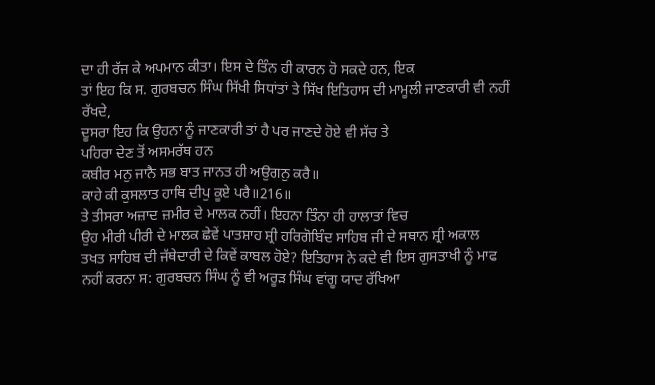ਦਾ ਹੀ ਰੱਜ ਕੇ ਅਪਮਾਨ ਕੀਤਾ। ਇਸ ਦੇ ਤਿੰਨ ਹੀ ਕਾਰਨ ਹੋ ਸਕਦੇ ਹਨ, ਇਕ
ਤਾਂ ਇਹ ਕਿ ਸ. ਗੁਰਬਚਨ ਸਿੰਘ ਸਿੱਖੀ ਸਿਧਾਂਤਾਂ ਤੇ ਸਿੱਖ ਇਤਿਹਾਸ ਦੀ ਮਾਮੂਲੀ ਜਾਣਕਾਰੀ ਵੀ ਨਹੀਂ
ਰੱਖਦੇ,
ਦੂਸਰਾ ਇਹ ਕਿ ਉਹਨਾ ਨੂੰ ਜਾਣਕਾਰੀ ਤਾਂ ਹੈ ਪਰ ਜਾਣਦੇ ਹੋਏ ਵੀ ਸੱਚ ਤੇ
ਪਹਿਰਾ ਦੇਣ ਤੋਂ ਅਸਮਰੱਥ ਹਨ
ਕਬੀਰ ਮਨੁ ਜਾਨੈ ਸਭ ਬਾਤ ਜਾਨਤ ਹੀ ਅਉਗਨੁ ਕਰੈ॥
ਕਾਹੇ ਕੀ ਕੁਸਲਾਤ ਹਾਥਿ ਦੀਪੁ ਕੂਏ ਪਰੈ॥216॥
ਤੇ ਤੀਸਰਾ ਅਜ਼ਾਦ ਜ਼ਮੀਰ ਦੇ ਮਾਲਕ ਨਹੀਂ। ਇਹਨਾ ਤਿੰਨਾ ਹੀ ਹਾਲਾਤਾਂ ਵਿਚ
ਉਹ ਮੀਰੀ ਪੀਰੀ ਦੇ ਮਾਲਕ ਛੇਵੇਂ ਪਾਤਸ਼ਾਹ ਸ਼੍ਰੀ ਹਰਿਗੋਬਿੰਦ ਸਾਹਿਬ ਜੀ ਦੇ ਸਥਾਨ ਸ਼੍ਰੀ ਅਕਾਲ
ਤਖਤ ਸਾਹਿਬ ਦੀ ਜੱਥੇਦਾਰੀ ਦੇ ਕਿਵੇਂ ਕਾਬਲ ਹੋਏ? ਇਤਿਹਾਸ ਨੇ ਕਦੇ ਵੀ ਇਸ ਗੁਸਤਾਖੀ ਨੂੰ ਮਾਫ
ਨਹੀਂ ਕਰਨਾ ਸ: ਗੁਰਬਚਨ ਸਿੰਘ ਨੂੰ ਵੀ ਅਰੂੜ ਸਿੰਘ ਵਾਂਗੂ ਯਾਦ ਰੱਖਿਆ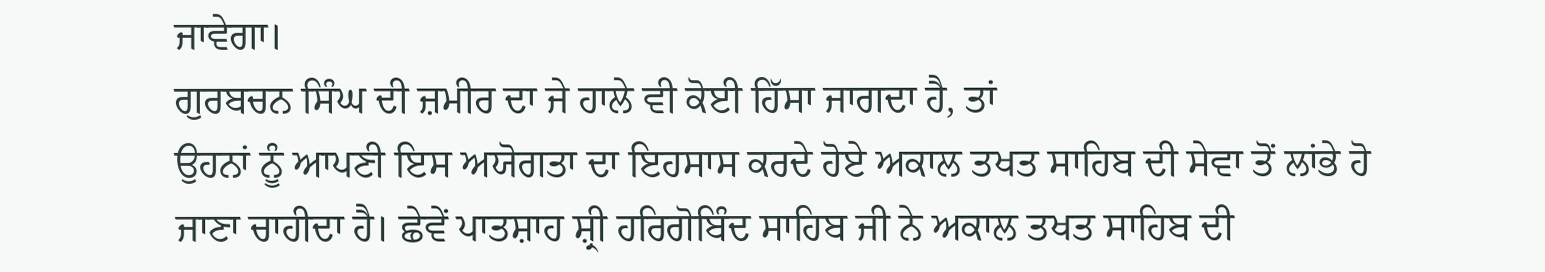ਜਾਵੇਗਾ।
ਗੁਰਬਚਨ ਸਿੰਘ ਦੀ ਜ਼ਮੀਰ ਦਾ ਜੇ ਹਾਲੇ ਵੀ ਕੋਈ ਹਿੱਸਾ ਜਾਗਦਾ ਹੈ, ਤਾਂ
ਉਹਨਾਂ ਨੂੰ ਆਪਣੀ ਇਸ ਅਯੋਗਤਾ ਦਾ ਇਹਸਾਸ ਕਰਦੇ ਹੋਏ ਅਕਾਲ ਤਖਤ ਸਾਹਿਬ ਦੀ ਸੇਵਾ ਤੋਂ ਲਾਂਭੇ ਹੋ
ਜਾਣਾ ਚਾਹੀਦਾ ਹੈ। ਛੇਵੇਂ ਪਾਤਸ਼ਾਹ ਸ਼੍ਰੀ ਹਰਿਗੋਬਿੰਦ ਸਾਹਿਬ ਜੀ ਨੇ ਅਕਾਲ ਤਖਤ ਸਾਹਿਬ ਦੀ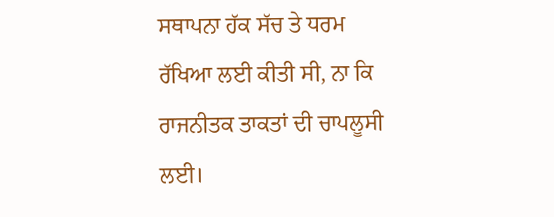ਸਥਾਪਨਾ ਹੱਕ ਸੱਚ ਤੇ ਧਰਮ ਰੱਖਿਆ ਲਈ ਕੀਤੀ ਸੀ, ਨਾ ਕਿ ਰਾਜਨੀਤਕ ਤਾਕਤਾਂ ਦੀ ਚਾਪਲੂਸੀ ਲਈ।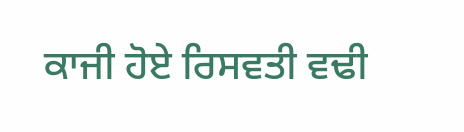ਕਾਜੀ ਹੋਏ ਰਿਸਵਤੀ ਵਢੀ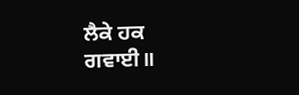ਲੈਕੇ ਹਕ ਗਵਾਈ॥